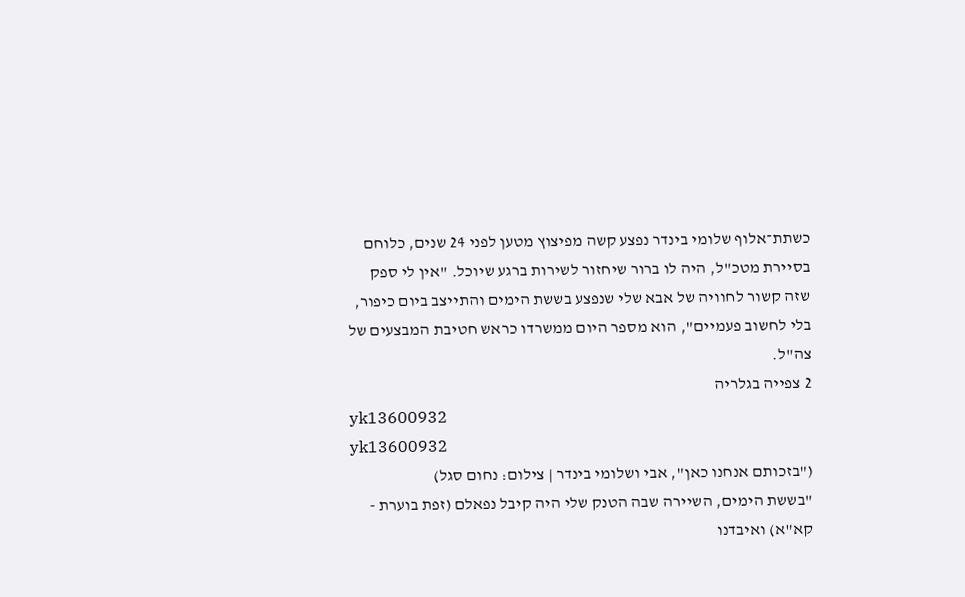כשתת־אלוף שלומי בינדר נפצע קשה מפיצוץ מטען לפני 24 שנים, כלוחם בסיירת מטכ"ל, היה לו ברור שיחזור לשירות ברגע שיוכל. "אין לי ספק שזה קשור לחוויה של אבא שלי שנפצע בששת הימים והתייצב ביום כיפור, בלי לחשוב פעמיים", הוא מספר היום ממשרדו כראש חטיבת המבצעים של צה"ל.
2 צפייה בגלריה
yk13600932
yk13600932
("בזכותם אנחנו כאן", אבי ושלומי בינדר | צילום: נחום סגל)
"בששת הימים, השיירה שבה הטנק שלי היה קיבל נפאלם (זפת בוערת - קא"א) ואיבדנו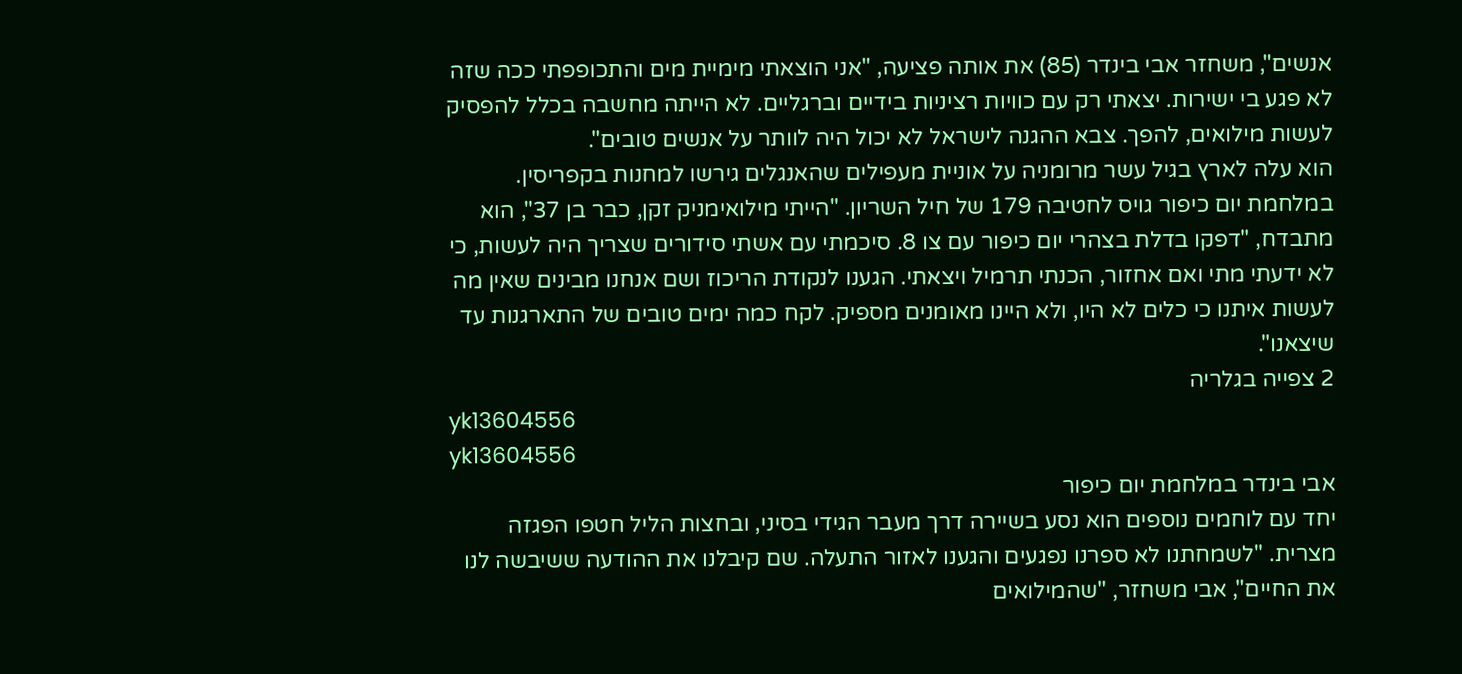אנשים", משחזר אבי בינדר (85) את אותה פציעה, "אני הוצאתי מימיית מים והתכופפתי ככה שזה לא פגע בי ישירות. יצאתי רק עם כוויות רציניות בידיים וברגליים. לא הייתה מחשבה בכלל להפסיק לעשות מילואים, להפך. צבא ההגנה לישראל לא יכול היה לוותר על אנשים טובים".
הוא עלה לארץ בגיל עשר מרומניה על אוניית מעפילים שהאנגלים גירשו למחנות בקפריסין. במלחמת יום כיפור גויס לחטיבה 179 של חיל השריון. "הייתי מילואימניק זקן, כבר בן 37", הוא מתבדח, "דפקו בדלת בצהרי יום כיפור עם צו 8. סיכמתי עם אשתי סידורים שצריך היה לעשות, כי לא ידעתי מתי ואם אחזור, הכנתי תרמיל ויצאתי. הגענו לנקודת הריכוז ושם אנחנו מבינים שאין מה לעשות איתנו כי כלים לא היו, ולא היינו מאומנים מספיק. לקח כמה ימים טובים של התארגנות עד שיצאנו".
2 צפייה בגלריה
yk13604556
yk13604556
אבי בינדר במלחמת יום כיפור
יחד עם לוחמים נוספים הוא נסע בשיירה דרך מעבר הגידי בסיני, ובחצות הליל חטפו הפגזה מצרית. "לשמחתנו לא ספרנו נפגעים והגענו לאזור התעלה. שם קיבלנו את ההודעה ששיבשה לנו את החיים", אבי משחזר, "שהמילואים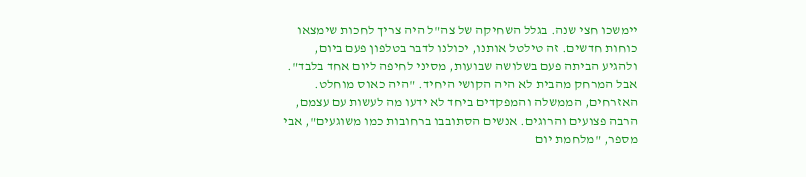יימשכו חצי שנה. בגלל השחיקה של צה"ל היה צריך לחכות שימצאו כוחות חדשים. זה טילטל אותנו, יכולנו לדבר בטלפון פעם ביום, ולהגיע הביתה פעם בשלושה שבועות, מסיני לחיפה ליום אחד בלבד".
אבל המרחק מהבית לא היה הקושי היחיד. "היה כאוס מוחלט. האזרחים, הממשלה והמפקדים ביחד לא ידעו מה לעשות עם עצמם, הרבה פצועים והרוגים. אנשים הסתובבו ברחובות כמו משוגעים", אבי מספר, "מלחמת יום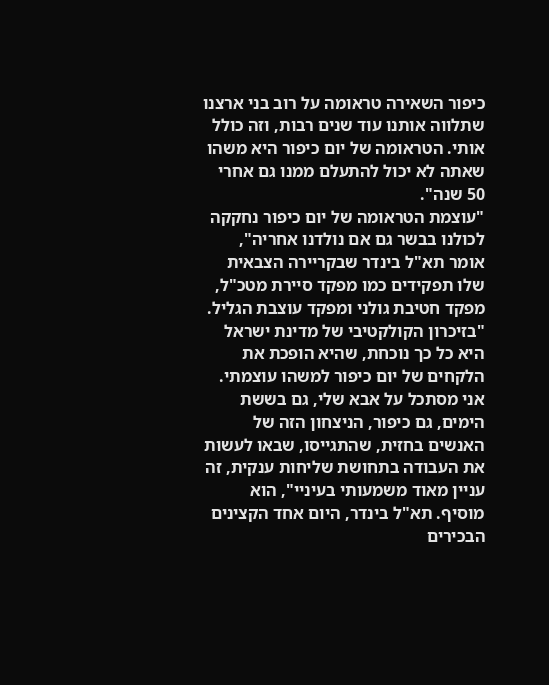כיפור השאירה טראומה על רוב בני ארצנו שתלווה אותנו עוד שנים רבות, וזה כולל אותי. הטראומה של יום כיפור היא משהו שאתה לא יכול להתעלם ממנו גם אחרי 50 שנה".
"עוצמת הטראומה של יום כיפור נחקקה לכולנו בבשר גם אם נולדנו אחריה", אומר תא"ל בינדר שבקריירה הצבאית שלו תפקידים כמו מפקד סיירת מטכ"ל, מפקד חטיבת גולני ומפקד עוצבת הגליל. "בזיכרון הקולקטיבי של מדינת ישראל היא כל כך נוכחת, שהיא הופכת את הלקחים של יום כיפור למשהו עוצמתי. אני מסתכל על אבא שלי, גם בששת הימים, גם כיפור, הניצחון הזה של האנשים בחזית, שהתגייסו, שבאו לעשות את העבודה בתחושת שליחות ענקית, זה עניין מאוד משמעותי בעיניי", הוא מוסיף. תא"ל בינדר, היום אחד הקצינים הבכירים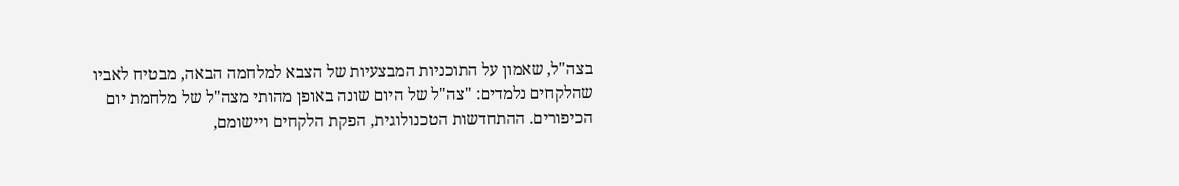בצה"ל, שאמון על התוכניות המבצעיות של הצבא למלחמה הבאה, מבטיח לאביו שהלקחים נלמדים: "צה"ל של היום שונה באופן מהותי מצה"ל של מלחמת יום הכיפורים. ההתחדשות הטכנולוגית, הפקת הלקחים ויישומם,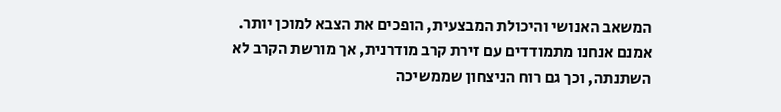המשאב האנושי והיכולת המבצעית, הופכים את הצבא למוכן יותר. אמנם אנחנו מתמודדים עם זירת קרב מודרנית, אך מורשת הקרב לא השתנתה, וכך גם רוח הניצחון שממשיכה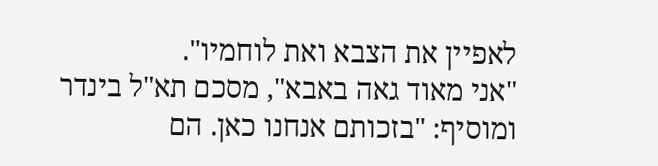לאפיין את הצבא ואת לוחמיו".
"אני מאוד גאה באבא", מסכם תא"ל בינדר ומוסיף: "בזכותם אנחנו כאן. הם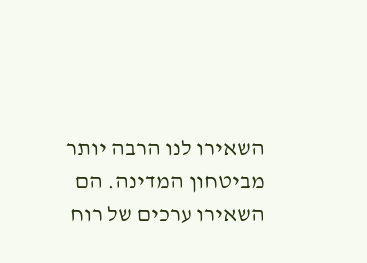השאירו לנו הרבה יותר מביטחון המדינה. הם השאירו ערכים של רוח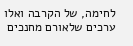לחימה, של הקרבה ואלו ערכים שלאורם מחנכים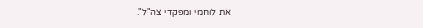את לוחמי ומפקדי צה"ל".